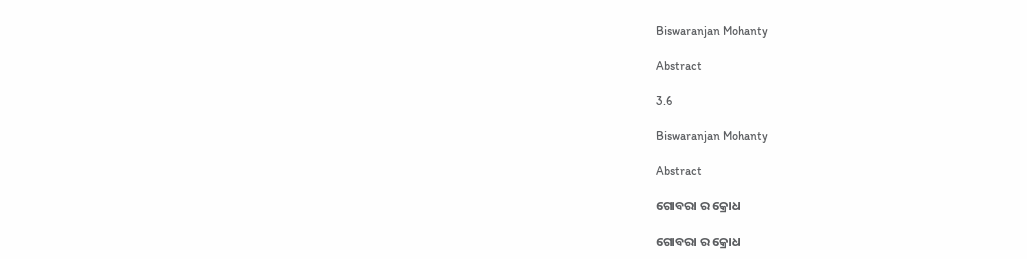Biswaranjan Mohanty

Abstract

3.6

Biswaranjan Mohanty

Abstract

ଗୋବରା ର କ୍ରୋଧ

ଗୋବରା ର କ୍ରୋଧ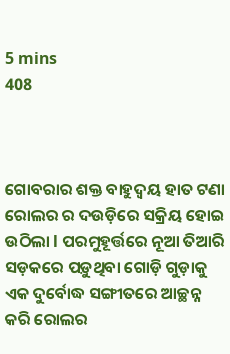5 mins
408



ଗୋବରାର ଶକ୍ତ ବାହୁଦ୍ବୟ ହାତ ଟଣା ରୋଲର ର ଦଉଡ଼ିରେ ସକ୍ରିୟ ହୋଇ ଉଠିଲା l ପରମୁହୂର୍ତ୍ତରେ ନୂଆ ତିଆରି ସଡ଼କରେ ପଡ଼ୁଥିବା ଗୋଡ଼ି ଗୁଡ଼ାକୁ ଏକ ଦୁର୍ବୋଦ୍ଧ ସଙ୍ଗୀତରେ ଆଚ୍ଛନ୍ନ କରି ରୋଲର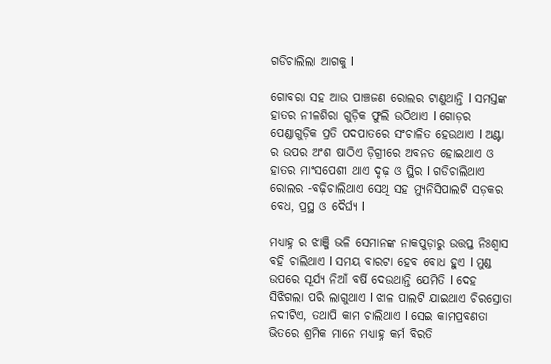ଗଡିଚାଲିଲା ଆଗକୁ l

ଗୋବରା ସହ ଆଉ ପାଞ୍ଚଜଣ ରୋଲର ଟାଣୁଥାନ୍ତି l ସମସ୍ତଙ୍କ ହାତର ନୀଳଶିରା ଗୁଡ଼ିକ ଫୁଲି ଉଠିଥାଏ l ଗୋଡ଼ର ପେଣ୍ଡାଗୁଡ଼ିକ ପ୍ରତି ପଦପାତରେ ସଂଚାଳିତ ହେଉଥାଏ l ଅଣ୍ଟା ର ଉପର ଅଂଶ ଷାଠିଏ ଡ଼ିଗ୍ରୀରେ ଅବନତ ହୋଇଥାଏ ଓ ହାତର ମାଂସପେଶୀ ଥାଏ ଦୃଢ଼ ଓ ସ୍ଥିର l ଗଡିଚାଲିଥାଏ ରୋଲର -ବଢ଼ିଚାଲିଥାଏ ସେଥି ସହ ମ୍ୟୁନିସିପାଲଟି ସଡ଼କର ବେଧ, ପ୍ରସ୍ଥ ଓ ଦୈର୍ଘ୍ୟ l

ମଧ୍ୟାହ୍ନ ର ଝାଞ୍ଜି ଭଳି ସେମାନଙ୍କ ନାକପୁଡ଼ାରୁ ଉତ୍ତପ୍ତ ନିଃଶ୍ୱାସ ବହି ଚାଲିଥାଏ l ସମୟ ବାରଟା ହେବ ବୋଧ ହୁଏ l ମୁଣ୍ଡ ଉପରେ ସୂର୍ଯ୍ୟ ନିଆଁ ବର୍ଷି ଦେଉଥାନ୍ତି ଯେମିତି l ଦେହ ସିଝିଗଲା ପରି ଲାଗୁଥାଏ l ଝାଳ ପାଲଟି ଯାଇଥାଏ ଚିରସ୍ରୋତା ନଦୀଟିଏ, ତଥାପି କାମ ଚାଲିଥାଏ l ସେଇ କାମପ୍ରବଣତା ଭିତରେ ଶ୍ରମିକ ମାନେ ମଧ୍ୟାହ୍ନ କର୍ମ ବିରତି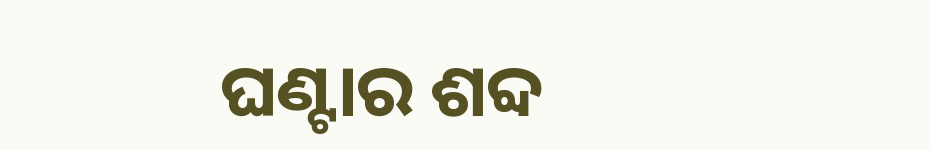ଘଣ୍ଟାର ଶବ୍ଦ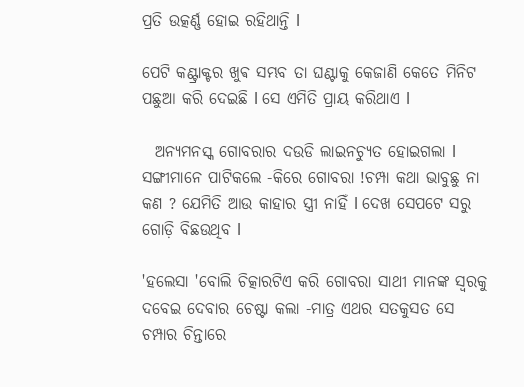ପ୍ରତି ଉତ୍କର୍ଣ୍ଣ ହୋଇ ରହିଥାନ୍ତି l

ପେଟି କଣ୍ଟ୍ରାକ୍ଟର ଖୁଵ ସମ୍ଭବ ତା ଘଣ୍ଟାକୁ କେଜାଣି କେତେ ମିନିଟ ପଛୁଆ କରି ଦେଇଛି l ସେ ଏମିତି ପ୍ରାୟ କରିଥାଏ l

  ଅନ୍ୟମନସ୍କ ଗୋବରାର ଦଉଡି ଲାଇନଚ୍ୟୁତ ହୋଇଗଲା l ସଙ୍ଗୀମାନେ ପାଟିକଲେ -କିରେ ଗୋବରା !ଚମ୍ପା କଥା ଭାବୁଛୁ ନା କଣ ? ଯେମିତି ଆଉ କାହାର ସ୍ତ୍ରୀ ନାହିଁ l ଦେଖ ସେପଟେ ସରୁ ଗୋଡ଼ି ବିଛଉଥିବ l

'ହଲେସା 'ବୋଲି ଚିତ୍କାରଟିଏ କରି ଗୋବରା ସାଥୀ ମାନଙ୍କ ସ୍ୱରକୁ ଦବେଇ ଦେବାର ଚେଷ୍ଟା କଲା -ମାତ୍ର ଏଥର ସତକୁସତ ସେ ଚମ୍ପାର ଚିନ୍ତାରେ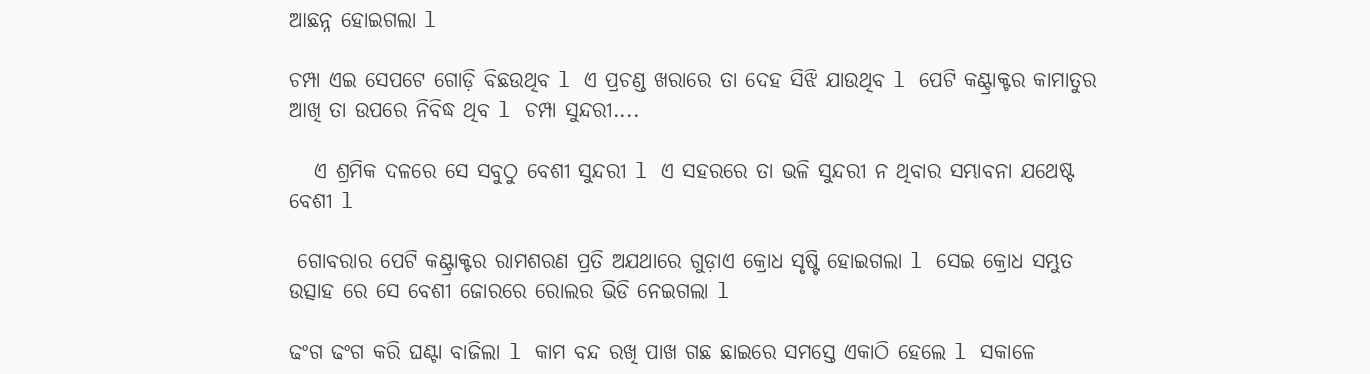ଆଛନ୍ନ ହୋଇଗଲା l

ଚମ୍ପା ଏଇ ସେପଟେ ଗୋଡ଼ି ବିଛଉଥିବ l ଏ ପ୍ରଚଣ୍ଡ ଖରାରେ ତା ଦେହ ସିଝି ଯାଉଥିବ l ପେଟି କଣ୍ଟ୍ରାକ୍ଟର କାମାତୁର ଆଖି ତା ଉପରେ ନିବିଦ୍ଧ ଥିବ l ଚମ୍ପା ସୁନ୍ଦରୀ....

   ଏ ଶ୍ରମିକ ଦଳରେ ସେ ସବୁଠୁ ବେଶୀ ସୁନ୍ଦରୀ l ଏ ସହରରେ ତା ଭଳି ସୁନ୍ଦରୀ ନ ଥିବାର ସମ୍ଭାବନା ଯଥେଷ୍ଟ ବେଶୀ l

 ଗୋବରାର ପେଟି କଣ୍ଟ୍ରାକ୍ଟର ରାମଶରଣ ପ୍ରତି ଅଯଥାରେ ଗୁଡ଼ାଏ କ୍ରୋଧ ସୃଷ୍ଟି ହୋଇଗଲା l ସେଇ କ୍ରୋଧ ସମ୍ଭୁତ ଉତ୍ସାହ ରେ ସେ ବେଶୀ ଜୋରରେ ରୋଲର ଭିଡି ନେଇଗଲା l

ଢଂଗ ଢଂଗ କରି ଘଣ୍ଟା ବାଜିଲା l କାମ ବନ୍ଦ ରଖି ପାଖ ଗଛ ଛାଇରେ ସମସ୍ତେ ଏକାଠି ହେଲେ l ସକାଳେ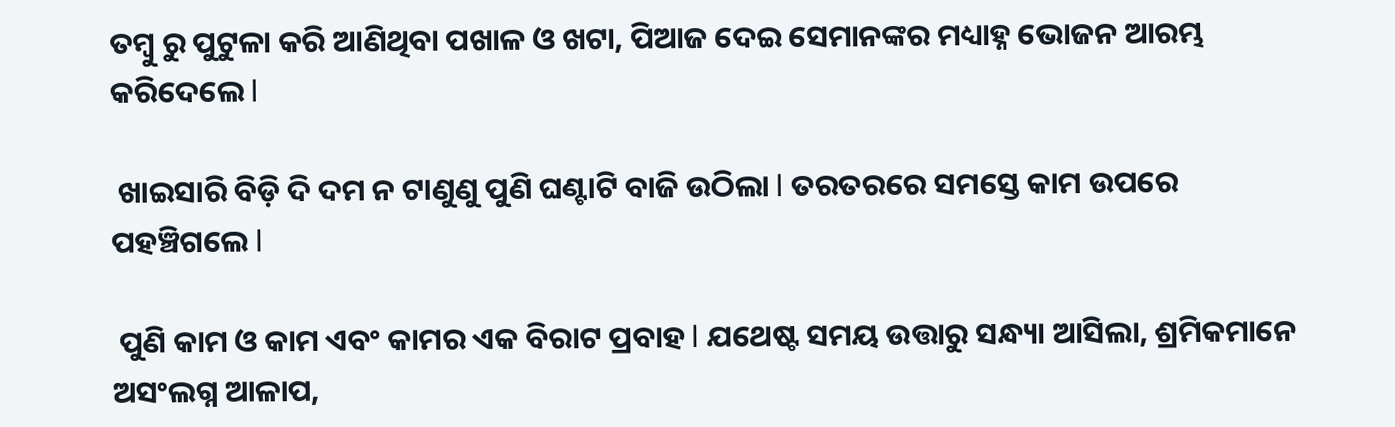ତମ୍ବୁ ରୁ ପୁଟୁଳା କରି ଆଣିଥିବା ପଖାଳ ଓ ଖଟା, ପିଆଜ ଦେଇ ସେମାନଙ୍କର ମଧ୍ୟାହ୍ନ ଭୋଜନ ଆରମ୍ଭ କରିଦେଲେ l

 ଖାଇସାରି ବିଡ଼ି ଦି ଦମ ନ ଟାଣୁଣୁ ପୁଣି ଘଣ୍ଟାଟି ବାଜି ଉଠିଲା l ତରତରରେ ସମସ୍ତେ କାମ ଉପରେ ପହଞ୍ଚିଗଲେ l

 ପୁଣି କାମ ଓ କାମ ଏବଂ କାମର ଏକ ବିରାଟ ପ୍ରବାହ l ଯଥେଷ୍ଟ ସମୟ ଉତ୍ତାରୁ ସନ୍ଧ୍ୟା ଆସିଲା, ଶ୍ରମିକମାନେ ଅସଂଲଗ୍ନ ଆଳାପ,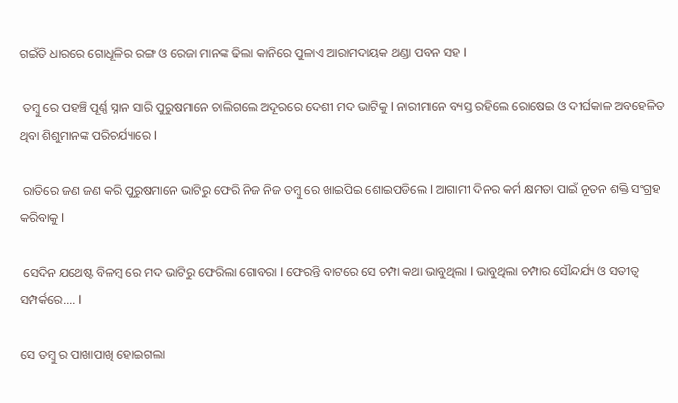ଗଇଁତି ଧାରରେ ଗୋଧୂଳିର ରଙ୍ଗ ଓ ରେଜା ମାନଙ୍କ ଢିଲା କାନିରେ ପୁଳାଏ ଆରାମଦାୟକ ଥଣ୍ଡା ପବନ ସହ l

 ତମ୍ବୁ ରେ ପହଞ୍ଚି ପୂର୍ଣ୍ଣ ସ୍ନାନ ସାରି ପୁରୁଷମାନେ ଚାଲିଗଲେ ଅଦୂରରେ ଦେଶୀ ମଦ ଭାଟିକୁ l ନାରୀମାନେ ବ୍ୟସ୍ତ ରହିଲେ ରୋଷେଇ ଓ ଦୀର୍ଘକାଳ ଅବହେଳିତ ଥିବା ଶିଶୁମାନଙ୍କ ପରିଚର୍ଯ୍ୟାରେ l

 ରାତିରେ ଜଣ ଜଣ କରି ପୁରୁଷମାନେ ଭାଟିରୁ ଫେରି ନିଜ ନିଜ ତମ୍ବୁ ରେ ଖାଇପିଇ ଶୋଇପଡିଲେ l ଆଗାମୀ ଦିନର କର୍ମ କ୍ଷମତା ପାଇଁ ନୂତନ ଶକ୍ତି ସଂଗ୍ରହ କରିବାକୁ l

 ସେଦିନ ଯଥେଷ୍ଟ ବିଳମ୍ବ ରେ ମଦ ଭାଟିରୁ ଫେରିଲା ଗୋବରା l ଫେରନ୍ତି ବାଟରେ ସେ ଚମ୍ପା କଥା ଭାବୁଥିଲା l ଭାବୁଥିଲା ଚମ୍ପାର ସୌନ୍ଦର୍ଯ୍ୟ ଓ ସତୀତ୍ୱ ସମ୍ପର୍କରେ.... l

ସେ ତମ୍ବୁ ର ପାଖାପାଖି ହୋଇଗଲା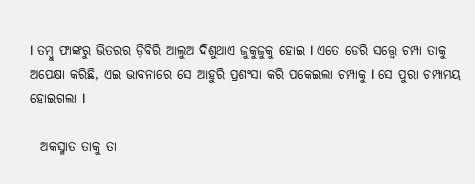l ତମ୍ବୁ ଫାଙ୍କରୁ ଭିତରର ଡ଼ିବିରି ଆଲୁଅ ଦିଶୁଥାଏ ଜୁକୁଜୁକୁ ହୋଇ l ଏତେ ଡେରି ସତ୍ତ୍ୱେ ଚମ୍ପା ତାକୁ ଅପେକ୍ଷା କରିଛି, ଏଇ ଭାବନାରେ ସେ ଆହୁରି ପ୍ରଶଂସା କରି ପକେଇଲା ଚମ୍ପାକୁ l ସେ ପୁରା ଚମ୍ପାମୟ ହୋଇଗଲା l

  ଅକସ୍ମାତ ତାକୁ ତା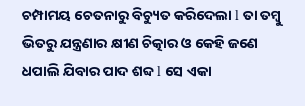ଚମ୍ପାମୟ ଚେତନାରୁ ବିଚ୍ୟୁତ କରିଦେଲା l ତା ତମ୍ବୁ ଭିତରୁ ଯନ୍ତ୍ରଣାର କ୍ଷୀଣ ଚିତ୍କାର ଓ କେହି ଜଣେ ଧପାଲି ଯିବାର ପାଦ ଶବ୍ଦ l ସେ ଏକା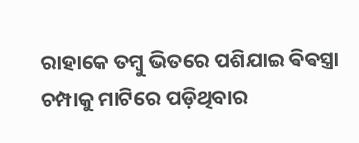ରାହାକେ ତମ୍ବୁ ଭିତରେ ପଶିଯାଇ ଵିଵସ୍ତ୍ରା ଚମ୍ପାକୁ ମାଟିରେ ପଡ଼ିଥିବାର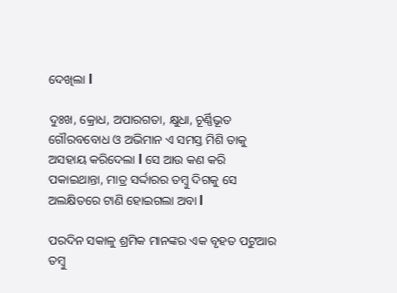ଦେଖିଲା l

ଦୁଃଖ, କ୍ରୋଧ, ଅପାରଗତା, କ୍ଷୁଧା, ଚୂର୍ଣ୍ଣିଭୂତ ଗୌରବବୋଧ ଓ ଅଭିମାନ ଏ ସମସ୍ତ ମିଶି ତାକୁ ଅସହାୟ କରିଦେଲା l ସେ ଆଉ କଣ କରି ପକାଇଥାନ୍ତା, ମାତ୍ର ସର୍ଦ୍ଦାରର ତମ୍ବୁ ଦିଗକୁ ସେ ଅଲକ୍ଷିତରେ ଟାଣି ହୋଇଗଲା ଅବା l

ପରଦିନ ସକାଳୁ ଶ୍ରମିକ ମାନଙ୍କର ଏକ ବୃହତ ପଟୁଆର ତମ୍ବୁ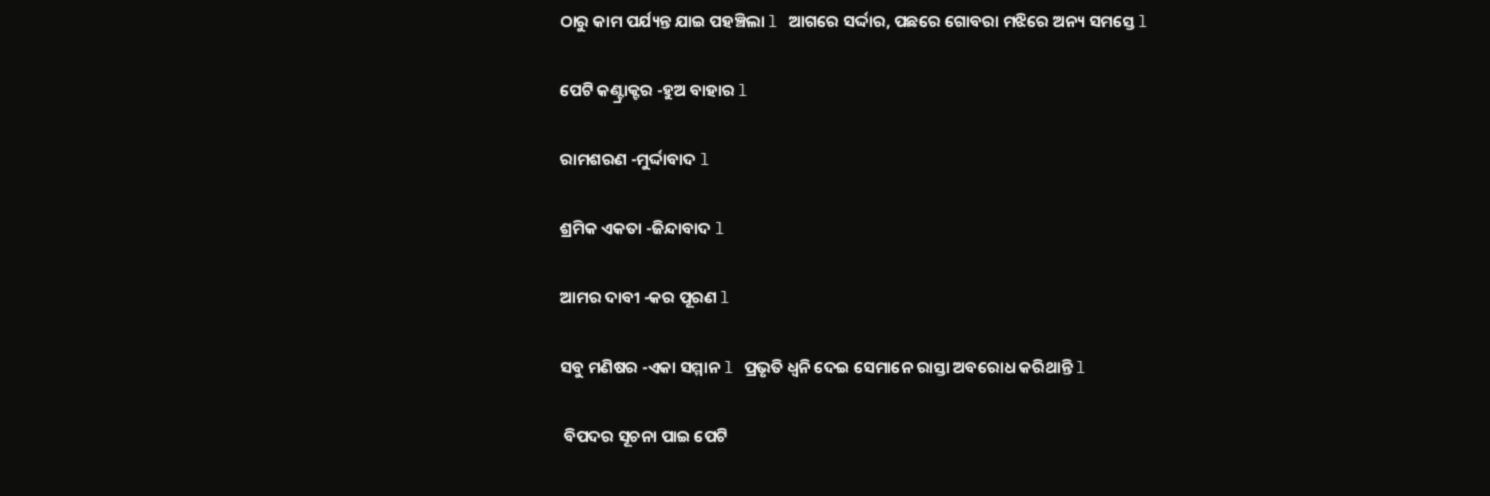ଠାରୁ କାମ ପର୍ଯ୍ୟନ୍ତ ଯାଇ ପହଞ୍ଚିଲା l ଆଗରେ ସର୍ଦ୍ଦାର, ପଛରେ ଗୋବରା ମଝିରେ ଅନ୍ୟ ସମସ୍ତେ l

ପେଟି କଣ୍ଟ୍ରାକ୍ଟର -ହୁଅ ବାହାର l

ରାମଶରଣ -ମୁର୍ଦ୍ଦାବାଦ l

ଶ୍ରମିକ ଏକତା -ଜିନ୍ଦାବାଦ l

ଆମର ଦାବୀ -କର ପୂରଣ l

ସବୁ ମଣିଷର -ଏକା ସମ୍ମାନ l ପ୍ରଭୃତି ଧ୍ଵନି ଦେଇ ସେମାନେ ରାସ୍ତା ଅବରୋଧ କରିଥାନ୍ତି l

 ବିପଦର ସୂଚନା ପାଇ ପେଟି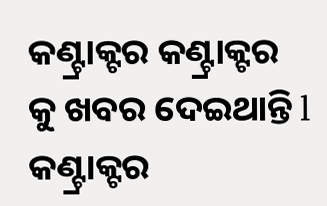କଣ୍ଟ୍ରାକ୍ଟର କଣ୍ଟ୍ରାକ୍ଟର କୁ ଖବର ଦେଇଥାନ୍ତି l କଣ୍ଟ୍ରାକ୍ଟର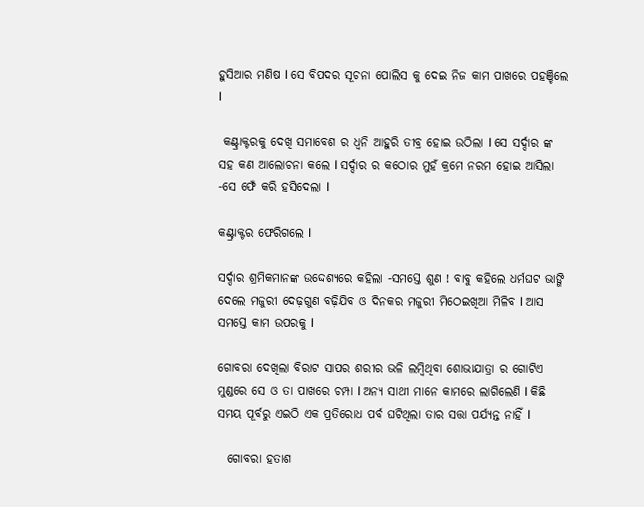ହୁସିଆର ମଣିଷ l ସେ ବିପଦର ସୂଚନା ପୋଲିସ କୁ ଦେଇ ନିଜ କାମ ପାଖରେ ପହଞ୍ଚିଲେ l

 କଣ୍ଟ୍ରାକ୍ଟରକୁ ଦେଖି ସମାବେଶ ର ଧ୍ଵନି ଆହୁରି ତୀବ୍ର ହୋଇ ଉଠିଲା l ସେ ସର୍ଦ୍ଦାର ଙ୍କ ସହ କଣ ଆଲୋଚନା କଲେ l ସର୍ଦ୍ଦାର ର କଠୋର ମୁହଁ କ୍ରମେ ନରମ ହୋଇ ଆସିଲା -ସେ ଫେଁ କରି ହସିଦେଲା l

କଣ୍ଟ୍ରାକ୍ଟର ଫେରିଗଲେ l

ସର୍ଦ୍ଦାର ଶ୍ରମିକମାନଙ୍କ ଉଦ୍ଦେଶ୍ୟରେ କହିଲା -ସମସ୍ତେ ଶୁଣ ! ବାବୁ କହିଲେ ଧର୍ମଘଟ ଭାଙ୍ଗି ଦେଲେ ମଜୁରୀ ଦେଢ଼ଗୁଣ ବଢ଼ିଯିବ ଓ ଦିନକର ମଜୁରୀ ମିଠେଇଖିଆ ମିଳିବ l ଆସ ସମସ୍ତେ କାମ ଉପରକୁ l

ଗୋବରା ଦେଖିଲା ବିରାଟ ସାପର ଶରୀର ଭଳି ଲମ୍ବିଥିବା ଶୋଭାଯାତ୍ରା ର ଗୋଟିଏ ମୁଣ୍ଡରେ ସେ ଓ ତା ପାଖରେ ଚମ୍ପା l ଅନ୍ୟ ସାଥୀ ମାନେ କାମରେ ଲାଗିଲେଣି l କିଛି ସମୟ ପୂର୍ବରୁ ଏଇଠି ଏକ ପ୍ରତିରୋଧ ପର୍ବ ଘଟିଥିଲା ତାର ସତ୍ତା ପର୍ଯ୍ୟନ୍ତ ନାହିଁ l

  ଗୋବରା ହତାଶ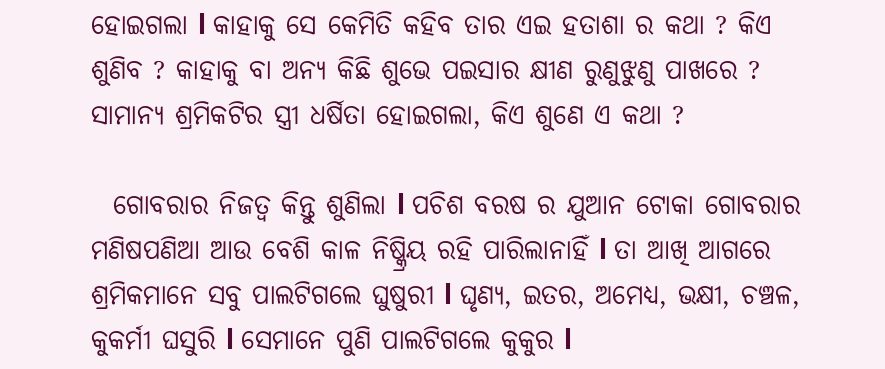ହୋଇଗଲା l କାହାକୁ ସେ କେମିତି କହିବ ତାର ଏଇ ହତାଶା ର କଥା ? କିଏ ଶୁଣିବ ? କାହାକୁ ବା ଅନ୍ୟ କିଛି ଶୁଭେ ପଇସାର କ୍ଷୀଣ ରୁଣୁଝୁଣୁ ପାଖରେ ? ସାମାନ୍ୟ ଶ୍ରମିକଟିର ସ୍ତ୍ରୀ ଧର୍ଷିତା ହୋଇଗଲା, କିଏ ଶୁଣେ ଏ କଥା ?

  ଗୋବରାର ନିଜତ୍ବ କିନ୍ତୁ ଶୁଣିଲା l ପଚିଶ ବରଷ ର ଯୁଆନ ଟୋକା ଗୋବରାର ମଣିଷପଣିଆ ଆଉ ବେଶି କାଳ ନିଷ୍କ୍ରିୟ ରହି ପାରିଲାନାହିଁ l ତା ଆଖି ଆଗରେ ଶ୍ରମିକମାନେ ସବୁ ପାଲଟିଗଲେ ଘୁଷୁରୀ l ଘୃଣ୍ୟ, ଇତର, ଅମେଧ୍ୟ, ଭକ୍ଷୀ, ଚଞ୍ଚଳ, କୁକର୍ମୀ ଘସୁରି l ସେମାନେ ପୁଣି ପାଲଟିଗଲେ କୁକୁର l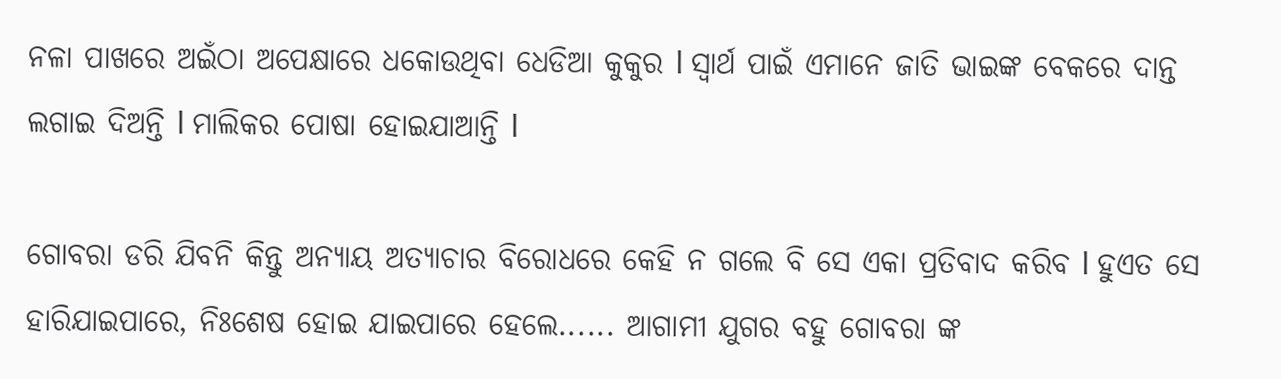ନଳା ପାଖରେ ଅଇଁଠା ଅପେକ୍ଷାରେ ଧକୋଉଥିବା ଧେଡିଆ କୁକୁର l ସ୍ୱାର୍ଥ ପାଇଁ ଏମାନେ ଜାତି ଭାଇଙ୍କ ବେକରେ ଦାନ୍ତ ଲଗାଇ ଦିଅନ୍ତି l ମାଲିକର ପୋଷା ହୋଇଯାଆନ୍ତି l

ଗୋବରା ଡରି ଯିବନି କିନ୍ତୁ ଅନ୍ୟାୟ ଅତ୍ୟାଚାର ବିରୋଧରେ କେହି ନ ଗଲେ ବି ସେ ଏକା ପ୍ରତିବାଦ କରିବ l ହୁଏତ ସେ ହାରିଯାଇପାରେ, ନିଃଶେଷ ହୋଇ ଯାଇପାରେ ହେଲେ...... ଆଗାମୀ ଯୁଗର ବହୁ ଗୋବରା ଙ୍କ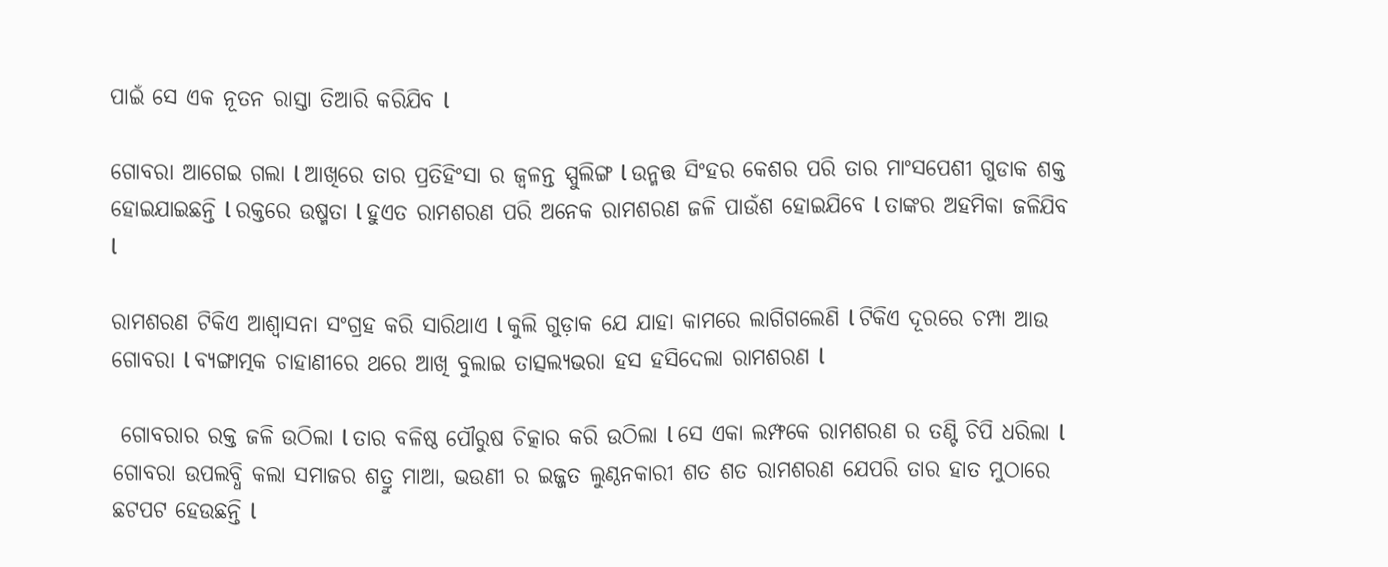ପାଇଁ ସେ ଏକ ନୂତନ ରାସ୍ତା ତିଆରି କରିଯିବ l

ଗୋବରା ଆଗେଇ ଗଲା l ଆଖିରେ ତାର ପ୍ରତିହିଂସା ର ଜ୍ୱଳନ୍ତ ସ୍ପୁଲିଙ୍ଗ l ଉନ୍ମତ୍ତ ସିଂହର କେଶର ପରି ତାର ମାଂସପେଶୀ ଗୁଡାକ ଶକ୍ତ ହୋଇଯାଇଛନ୍ତି l ରକ୍ତରେ ଉଷ୍ମତା l ହୁଏତ ରାମଶରଣ ପରି ଅନେକ ରାମଶରଣ ଜଳି ପାଉଁଶ ହୋଇଯିବେ l ତାଙ୍କର ଅହମିକା ଜଳିଯିବ l

ରାମଶରଣ ଟିକିଏ ଆଶ୍ୱାସନା ସଂଗ୍ରହ କରି ସାରିଥାଏ l କୁଲି ଗୁଡ଼ାକ ଯେ ଯାହା କାମରେ ଲାଗିଗଲେଣି l ଟିକିଏ ଦୂରରେ ଚମ୍ପା ଆଉ ଗୋବରା l ବ୍ୟଙ୍ଗାତ୍ମକ ଚାହାଣୀରେ ଥରେ ଆଖି ବୁଲାଇ ତାତ୍ସଲ୍ୟଭରା ହସ ହସିଦେଲା ରାମଶରଣ l

 ଗୋବରାର ରକ୍ତ ଜଳି ଉଠିଲା l ତାର ବଳିଷ୍ଠ ପୌରୁଷ ଚିତ୍କାର କରି ଉଠିଲା l ସେ ଏକା ଲମ୍ଫକେ ରାମଶରଣ ର ତଣ୍ଟି ଚିପି ଧରିଲା l ଗୋବରା ଉପଲବ୍ଧି କଲା ସମାଜର ଶତ୍ରୁ ମାଆ, ଭଉଣୀ ର ଇଜ୍ଜତ ଲୁଣ୍ଠନକାରୀ ଶତ ଶତ ରାମଶରଣ ଯେପରି ତାର ହାତ ମୁଠାରେ ଛଟପଟ ହେଉଛନ୍ତି l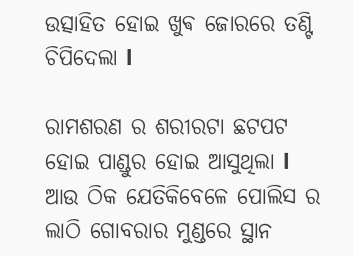ଉତ୍ସାହିତ ହୋଇ ଖୁଵ ଜୋରରେ ତଣ୍ଟି ଚିପିଦେଲା l

ରାମଶରଣ ର ଶରୀରଟା ଛଟପଟ ହୋଇ ପାଣ୍ଡୁର ହୋଇ ଆସୁଥିଲା l ଆଉ ଠିକ ଯେତିକିବେଳେ ପୋଲିସ ର ଲାଠି ଗୋବରାର ମୁଣ୍ଡରେ ସ୍ଥାନ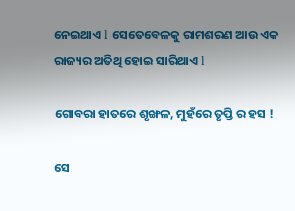ନେଇଥାଏ l ସେତେବେଳକୁ ରାମଶରଣ ଆଉ ଏକ ରାଜ୍ୟର ଅତିଥି ହୋଇ ସାରିଥାଏ l

ଗୋବରା ହାତରେ ଶୃଙ୍ଖଳ, ମୁହଁରେ ତୃପ୍ତି ର ହସ !

ସେ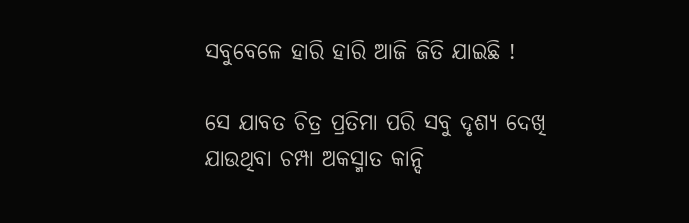ସବୁବେଳେ ହାରି ହାରି ଆଜି ଜିତି ଯାଇଛି !

ସେ ଯାବତ ଚିତ୍ର ପ୍ରତିମା ପରି ସବୁ ଦୃଶ୍ୟ ଦେଖି ଯାଉଥିବା ଚମ୍ପା ଅକସ୍ମାତ କାନ୍ଦି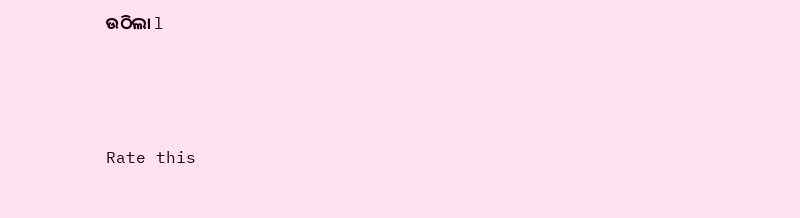ଉଠିଲା l





Rate this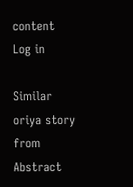content
Log in

Similar oriya story from Abstract